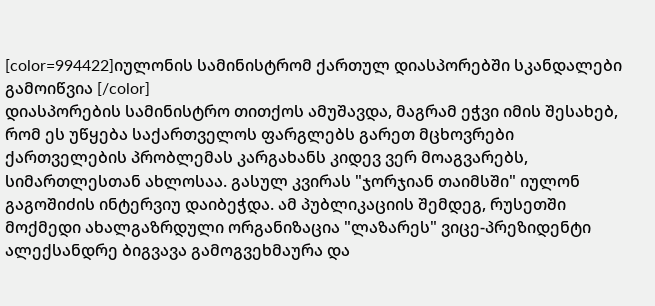[color=994422]იულონის სამინისტრომ ქართულ დიასპორებში სკანდალები გამოიწვია [/color]
დიასპორების სამინისტრო თითქოს ამუშავდა, მაგრამ ეჭვი იმის შესახებ, რომ ეს უწყება საქართველოს ფარგლებს გარეთ მცხოვრები ქართველების პრობლემას კარგახანს კიდევ ვერ მოაგვარებს, სიმართლესთან ახლოსაა. გასულ კვირას "ჯორჯიან თაიმსში" იულონ გაგოშიძის ინტერვიუ დაიბეჭდა. ამ პუბლიკაციის შემდეგ, რუსეთში მოქმედი ახალგაზრდული ორგანიზაცია "ლაზარეს" ვიცე-პრეზიდენტი ალექსანდრე ბიგვავა გამოგვეხმაურა და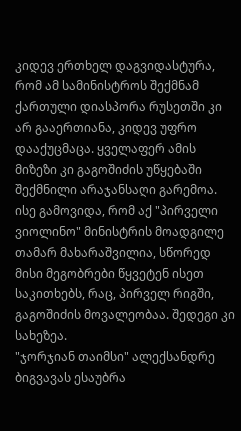კიდევ ერთხელ დაგვიდასტურა, რომ ამ სამინისტროს შექმნამ ქართული დიასპორა რუსეთში კი არ გააერთიანა, კიდევ უფრო დააქუცმაცა. ყველაფერ ამის მიზეზი კი გაგოშიძის უწყებაში შექმნილი არაჯანსაღი გარემოა. ისე გამოვიდა, რომ აქ "პირველი ვიოლინო" მინისტრის მოადგილე თამარ მახარაშვილია, სწორედ მისი მეგობრები წყვეტენ ისეთ საკითხებს, რაც, პირველ რიგში, გაგოშიძის მოვალეობაა. შედეგი კი სახეზეა.
"ჯორჯიან თაიმსი" ალექსანდრე ბიგვავას ესაუბრა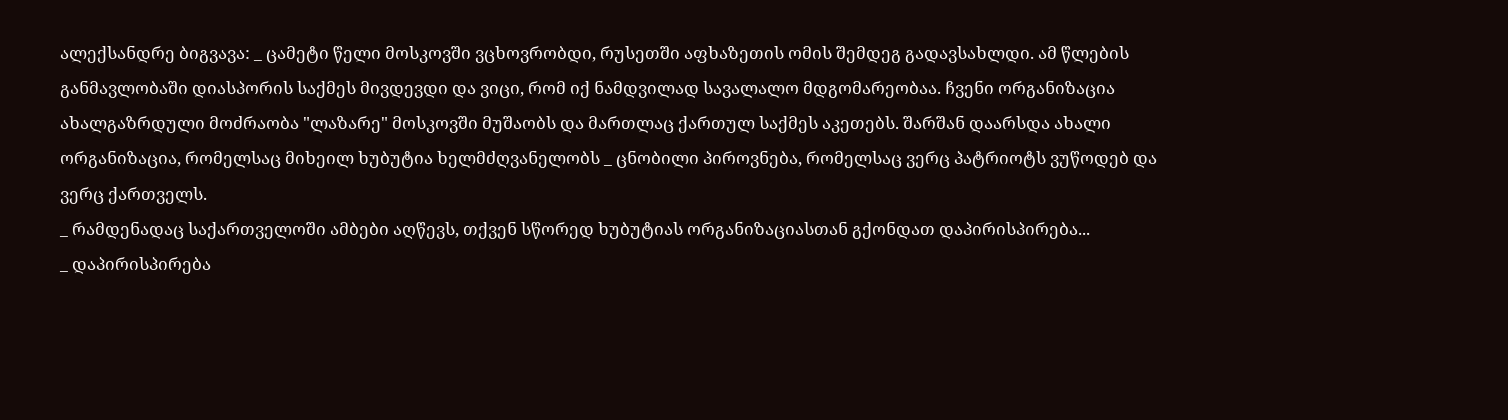ალექსანდრე ბიგვავა: _ ცამეტი წელი მოსკოვში ვცხოვრობდი, რუსეთში აფხაზეთის ომის შემდეგ გადავსახლდი. ამ წლების განმავლობაში დიასპორის საქმეს მივდევდი და ვიცი, რომ იქ ნამდვილად სავალალო მდგომარეობაა. ჩვენი ორგანიზაცია ახალგაზრდული მოძრაობა "ლაზარე" მოსკოვში მუშაობს და მართლაც ქართულ საქმეს აკეთებს. შარშან დაარსდა ახალი ორგანიზაცია, რომელსაც მიხეილ ხუბუტია ხელმძღვანელობს _ ცნობილი პიროვნება, რომელსაც ვერც პატრიოტს ვუწოდებ და ვერც ქართველს.
_ რამდენადაც საქართველოში ამბები აღწევს, თქვენ სწორედ ხუბუტიას ორგანიზაციასთან გქონდათ დაპირისპირება...
_ დაპირისპირება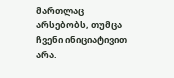მართლაც არსებობს, თუმცა ჩვენი ინიციატივით არა.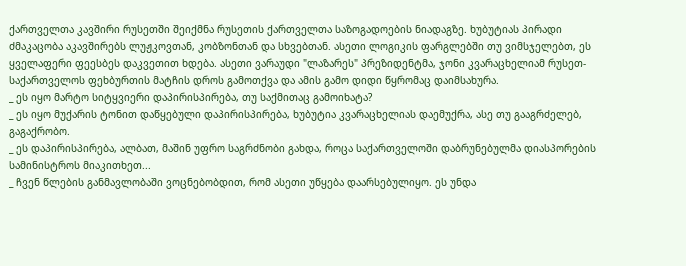ქართველთა კავშირი რუსეთში შეიქმნა რუსეთის ქართველთა საზოგადოების ნიადაგზე. ხუბუტიას პირადი ძმაკაცობა აკავშირებს ლუჟკოვთან, კობზონთან და სხვებთან. ასეთი ლოგიკის ფარგლებში თუ ვიმსჯელებთ, ეს ყველაფერი ფეესბეს დაკვეთით ხდება. ასეთი ვარაუდი "ლაზარეს" პრეზიდენტმა, ჯონი კვარაცხელიამ რუსეთ-საქართველოს ფეხბურთის მატჩის დროს გამოთქვა და ამის გამო დიდი წყრომაც დაიმსახურა.
_ ეს იყო მარტო სიტყვიერი დაპირისპირება, თუ საქმითაც გამოიხატა?
_ ეს იყო მუქარის ტონით დაწყებული დაპირისპირება, ხუბუტია კვარაცხელიას დაემუქრა, ასე თუ გააგრძელებ, გაგაქრობო.
_ ეს დაპირისპირება, ალბათ, მაშინ უფრო საგრძნობი გახდა, როცა საქართველოში დაბრუნებულმა დიასპორების სამინისტროს მიაკითხეთ...
_ ჩვენ წლების განმავლობაში ვოცნებობდით, რომ ასეთი უწყება დაარსებულიყო. ეს უნდა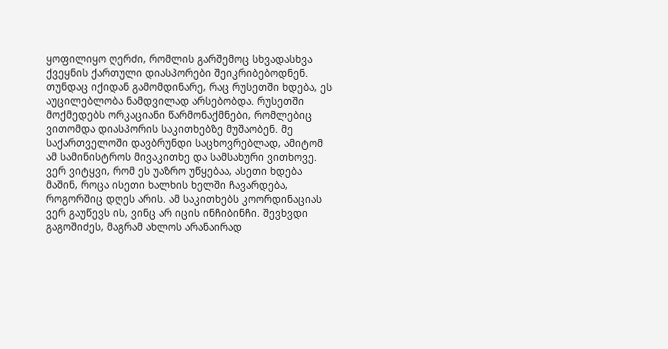ყოფილიყო ღერძი, რომლის გარშემოც სხვადასხვა ქვეყნის ქართული დიასპორები შეიკრიბებოდნენ. თუნდაც იქიდან გამომდინარე, რაც რუსეთში ხდება, ეს აუცილებლობა ნამდვილად არსებობდა. რუსეთში მოქმედებს ორკაციანი წარმონაქმნები, რომლებიც ვითომდა დიასპორის საკითხებზე მუშაობენ. მე საქართველოში დავბრუნდი საცხოვრებლად, ამიტომ ამ სამინისტროს მივაკითხე და სამსახური ვითხოვე. ვერ ვიტყვი, რომ ეს უაზრო უწყებაა, ასეთი ხდება მაშინ, როცა ისეთი ხალხის ხელში ჩავარდება, როგორშიც დღეს არის. ამ საკითხებს კოორდინაციას ვერ გაუწევს ის, ვინც არ იცის ინჩიბინჩი. შევხვდი გაგოშიძეს, მაგრამ ახლოს არანაირად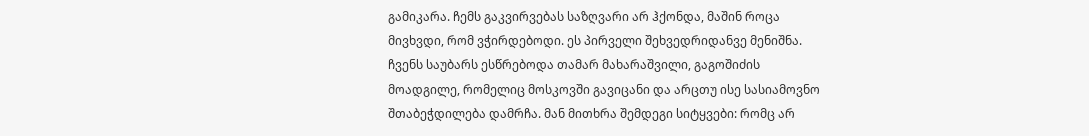გამიკარა. ჩემს გაკვირვებას საზღვარი არ ჰქონდა, მაშინ როცა მივხვდი, რომ ვჭირდებოდი. ეს პირველი შეხვედრიდანვე მენიშნა. ჩვენს საუბარს ესწრებოდა თამარ მახარაშვილი, გაგოშიძის მოადგილე, რომელიც მოსკოვში გავიცანი და არცთუ ისე სასიამოვნო შთაბეჭდილება დამრჩა. მან მითხრა შემდეგი სიტყვები: რომც არ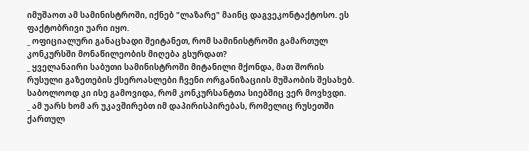იმუშაოთ ამ სამინისტროში, იქნებ "ლაზარე" მაინც დაგვეკონტაქტოსო. ეს ფაქტობრივი უარი იყო.
_ ოფიციალური განაცხადი შეიტანეთ, რომ სამინისტროში გამართულ კონკურსში მონაწილეობის მიღება გსურდათ?
_ ყველანაირი საბუთი სამინისტროში მიტანილი მქონდა, მათ შორის რუსული გაზეთების ქსეროასლები ჩვენი ორგანიზაციის მუშაობის შესახებ. საბოლოოდ კი ისე გამოვიდა, რომ კონკურსანტთა სიებშიც ვერ მოვხვდი.
_ ამ უარს ხომ არ უკავშირებთ იმ დაპირისპირებას, რომელიც რუსეთში ქართულ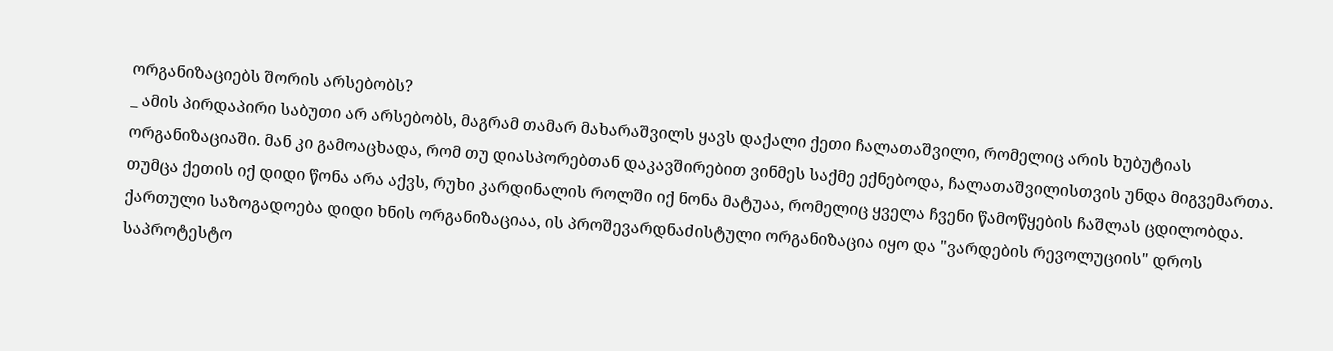ორგანიზაციებს შორის არსებობს?
_ ამის პირდაპირი საბუთი არ არსებობს, მაგრამ თამარ მახარაშვილს ყავს დაქალი ქეთი ჩალათაშვილი, რომელიც არის ხუბუტიას ორგანიზაციაში. მან კი გამოაცხადა, რომ თუ დიასპორებთან დაკავშირებით ვინმეს საქმე ექნებოდა, ჩალათაშვილისთვის უნდა მიგვემართა. თუმცა ქეთის იქ დიდი წონა არა აქვს, რუხი კარდინალის როლში იქ ნონა მატუაა, რომელიც ყველა ჩვენი წამოწყების ჩაშლას ცდილობდა. ქართული საზოგადოება დიდი ხნის ორგანიზაციაა, ის პროშევარდნაძისტული ორგანიზაცია იყო და "ვარდების რევოლუციის" დროს საპროტესტო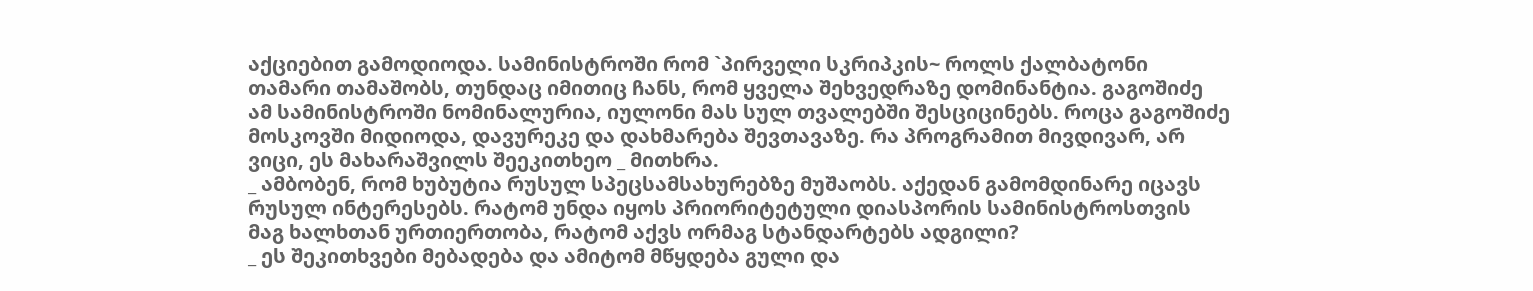აქციებით გამოდიოდა. სამინისტროში რომ `პირველი სკრიპკის~ როლს ქალბატონი თამარი თამაშობს, თუნდაც იმითიც ჩანს, რომ ყველა შეხვედრაზე დომინანტია. გაგოშიძე ამ სამინისტროში ნომინალურია, იულონი მას სულ თვალებში შესციცინებს. როცა გაგოშიძე მოსკოვში მიდიოდა, დავურეკე და დახმარება შევთავაზე. რა პროგრამით მივდივარ, არ ვიცი, ეს მახარაშვილს შეეკითხეო _ მითხრა.
_ ამბობენ, რომ ხუბუტია რუსულ სპეცსამსახურებზე მუშაობს. აქედან გამომდინარე იცავს რუსულ ინტერესებს. რატომ უნდა იყოს პრიორიტეტული დიასპორის სამინისტროსთვის მაგ ხალხთან ურთიერთობა, რატომ აქვს ორმაგ სტანდარტებს ადგილი?
_ ეს შეკითხვები მებადება და ამიტომ მწყდება გული და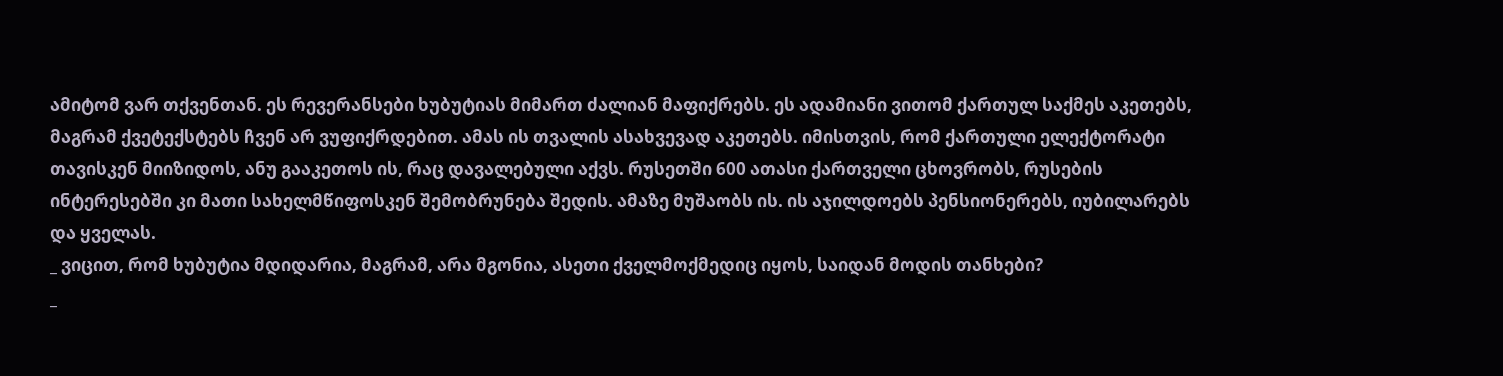ამიტომ ვარ თქვენთან. ეს რევერანსები ხუბუტიას მიმართ ძალიან მაფიქრებს. ეს ადამიანი ვითომ ქართულ საქმეს აკეთებს, მაგრამ ქვეტექსტებს ჩვენ არ ვუფიქრდებით. ამას ის თვალის ასახვევად აკეთებს. იმისთვის, რომ ქართული ელექტორატი თავისკენ მიიზიდოს, ანუ გააკეთოს ის, რაც დავალებული აქვს. რუსეთში 600 ათასი ქართველი ცხოვრობს, რუსების ინტერესებში კი მათი სახელმწიფოსკენ შემობრუნება შედის. ამაზე მუშაობს ის. ის აჯილდოებს პენსიონერებს, იუბილარებს და ყველას.
_ ვიცით, რომ ხუბუტია მდიდარია, მაგრამ, არა მგონია, ასეთი ქველმოქმედიც იყოს, საიდან მოდის თანხები?
_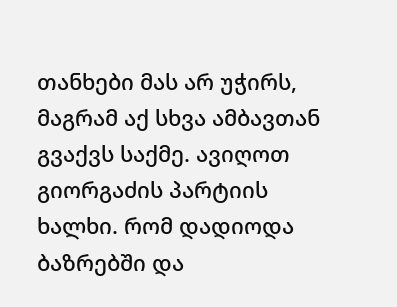თანხები მას არ უჭირს, მაგრამ აქ სხვა ამბავთან გვაქვს საქმე. ავიღოთ გიორგაძის პარტიის ხალხი. რომ დადიოდა ბაზრებში და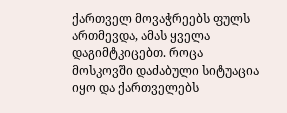ქართველ მოვაჭრეებს ფულს ართმევდა, ამას ყველა დაგიმტკიცებთ. როცა მოსკოვში დაძაბული სიტუაცია იყო და ქართველებს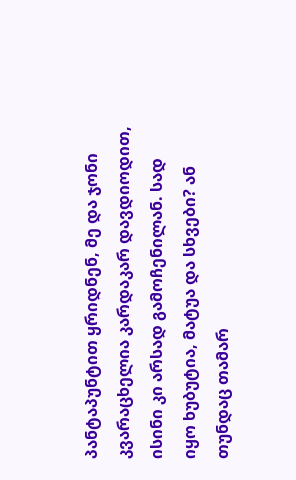პანტაპუნტით ყრიდნენ, მე და ჯონი კვარაცხელია კარდაკარ დავდიოდით, ისინი კი არსად გამოჩენილან. სად იყო ხუბუტია, მატუა და სხვები? ან თუნდაც თამარ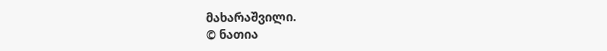მახარაშვილი.
© ნათია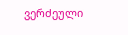ვერძეული